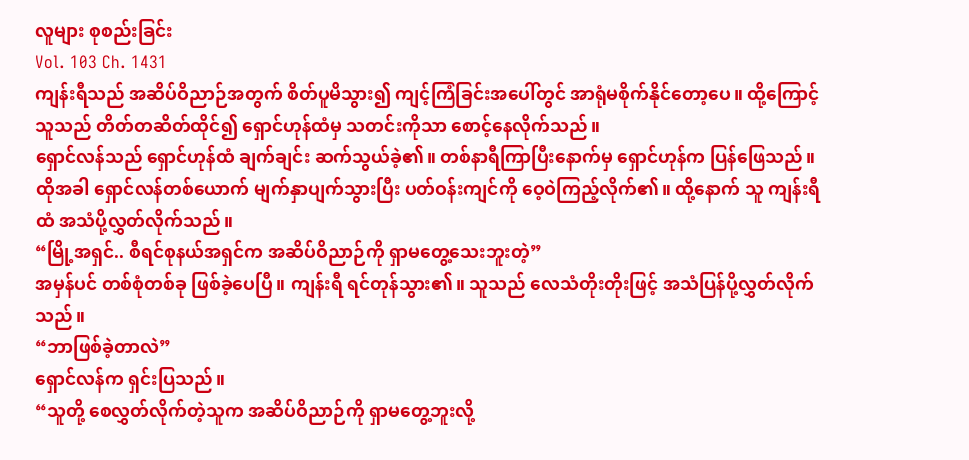လူများ စုစည်းခြင်း
Vol. 103 Ch. 1431
ကျန်းရီသည် အဆိပ်ဝိညာဉ်အတွက် စိတ်ပူမိသွား၍ ကျင့်ကြံခြင်းအပေါ်တွင် အာရုံမစိုက်နိုင်တော့ပေ။ ထို့ကြောင့် သူသည် တိတ်တဆိတ်ထိုင်၍ ရှောင်ဟုန်ထံမှ သတင်းကိုသာ စောင့်နေလိုက်သည်။
ရှောင်လန်သည် ရှောင်ဟုန်ထံ ချက်ချင်း ဆက်သွယ်ခဲ့၏။ တစ်နာရီကြာပြီးနောက်မှ ရှောင်ဟုန်က ပြန်ဖြေသည်။ ထိုအခါ ရှောင်လန်တစ်ယောက် မျက်နှာပျက်သွားပြီး ပတ်ဝန်းကျင်ကို ဝေ့ဝဲကြည့်လိုက်၏။ ထို့နောက် သူ ကျန်းရီထံ အသံပို့လွှတ်လိုက်သည်။
“မြို့အရှင်.. စီရင်စုနယ်အရှင်က အဆိပ်ဝိညာဉ်ကို ရှာမတွေ့သေးဘူးတဲ့”
အမှန်ပင် တစ်စုံတစ်ခု ဖြစ်ခဲ့ပေပြီ။ ကျန်းရီ ရင်တုန်သွား၏။ သူသည် လေသံတိုးတိုးဖြင့် အသံပြန်ပို့လွှတ်လိုက်သည်။
“ဘာဖြစ်ခဲ့တာလဲ”
ရှောင်လန်က ရှင်းပြသည်။
“သူတို့ စေလွှတ်လိုက်တဲ့သူက အဆိပ်ဝိညာဉ်ကို ရှာမတွေ့ဘူးလို့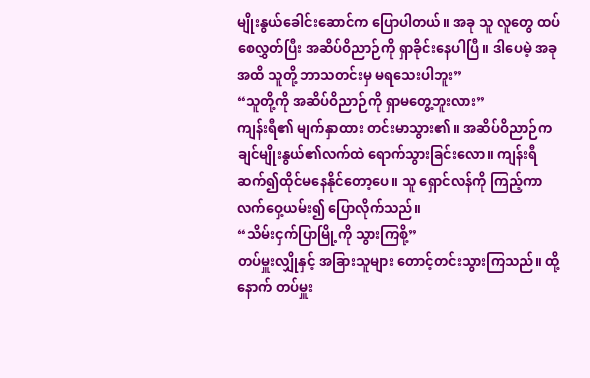မျိုးနွယ်ခေါင်းဆောင်က ပြောပါတယ်။ အခု သူ လူတွေ ထပ်စေလွှတ်ပြီး အဆိပ်ဝိညာဉ်ကို ရှာခိုင်းနေပါပြီ။ ဒါပေမဲ့ အခုအထိ သူတို့ ဘာသတင်းမှ မရသေးပါဘူး”
“သူတို့ကို အဆိပ်ဝိညာဉ်ကို ရှာမတွေ့ဘူးလား”
ကျန်းရီ၏ မျက်နှာထား တင်းမာသွား၏။ အဆိပ်ဝိညာဉ်က ချင်မျိုးနွယ်၏လက်ထဲ ရောက်သွားခြင်းလော။ ကျန်းရီ ဆက်၍ထိုင်မနေနိုင်တော့ပေ။ သူ ရှောင်လန်ကို ကြည့်ကာ လက်ဝှေ့ယမ်း၍ ပြောလိုက်သည်။
“သိမ်းငှက်ပြာမြို့ကို သွားကြစို့”
တပ်မှူးလျှိုနှင့် အခြားသူများ တောင့်တင်းသွားကြသည်။ ထို့နောက် တပ်မှူး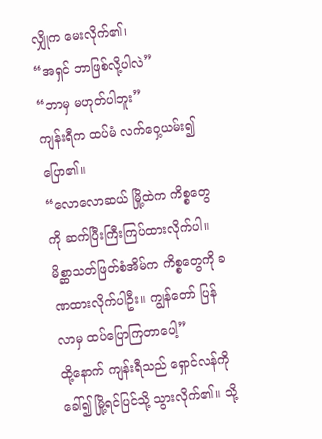လျှိုက မေးလိုက်၏၊
“အရှင် ဘာဖြစ်လို့ပါလဲ”
“ဘာမှ မဟုတ်ပါဘူး”
ကျန်းရီက ထပ်မံ လက်ဝှေ့ယမ်း၍ ပြော၏။
“လောလောဆယ် မြို့ထဲက ကိစ္စတွေကို ဆက်ပြီးကြီးကြပ်ထားလိုက်ပါ။ မိစ္ဆာသတ်ဖြတ်စံအိမ်က ကိစ္စတွေကို ခဏထားလိုက်ပါဦး။ ကျွန်တော် ပြန်လာမှ ထပ်ပြောကြတာပေါ့”
ထို့နောက် ကျန်းရီသည် ရှောင်လန်ကို ခေါ်၍ မြို့ရင်ပြင်သို့ သွားလိုက်၏။ သို့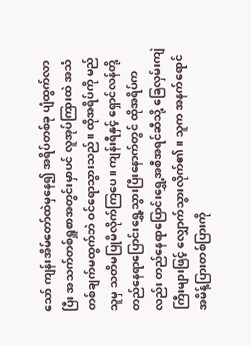သော် ကျန်းအိမ်တော်ထဲမှနေ၍ အရိပ်တစ်ခု ပျံထွက်လာပြီး အသက်တစ်ရှူစာအတွင်းမှာပင် လူအုပ်ကြားထဲ အသံတစ်ချက်မထွက်ဘဲ ဝင်ရောသွားသည်။ ထိုအရိပ်ကို မည်သူမှ သတိမပြုမိလိုက်ကြပေ။ ကျန်းရီနှင့် ရှောင်လန်တို့ တည်နေရာပြောင်းရွှေ့သွားပြီးနောက်တွင် ထိုအရိပ်ကလည်း တည်နေရာပြောင်းရွှေ့အစီအရင်ဆီသို့ ခြေလှမ်းကျဲကြီးများဖြင့် လျှောက်သွားလိုက်၏။ သူက အနက်ရောင်အမိန့်ပြားတစ်ပြားကို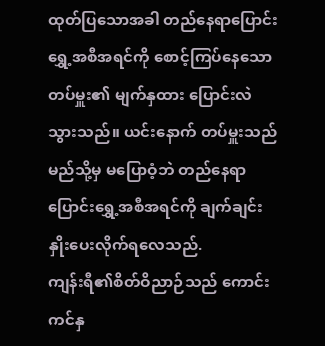ထုတ်ပြသောအခါ တည်နေရာပြောင်းရွှေ့အစီအရင်ကို စောင့်ကြပ်နေသော တပ်မှူး၏ မျက်နှထား ပြောင်းလဲသွားသည်။ ယင်းနောက် တပ်မှူးသည် မည်သို့မှ မပြောဝံ့ဘဲ တည်နေရာပြောင်းရွှေ့အစီအရင်ကို ချက်ချင်း နှိုးပေးလိုက်ရလေသည်.
ကျန်းရီ၏စိတ်ဝိညာဉ်သည် ကောင်းကင်နှ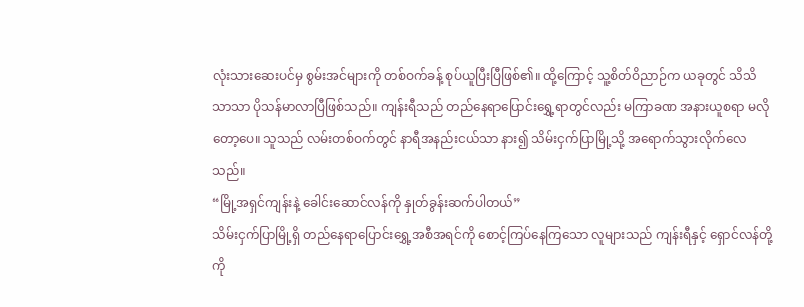လုံးသားဆေးပင်မှ စွမ်းအင်များကို တစ်ဝက်ခန့် စုပ်ယူပြီးပြီဖြစ်၏။ ထို့ကြောင့် သူ့စိတ်ဝိညာဉ်က ယခုတွင် သိသိသာသာ ပိုသန်မာလာပြီဖြစ်သည်။ ကျန်းရီသည် တည်နေရာပြောင်းရွှေ့ရာတွင်လည်း မကြာခဏ အနားယူစရာ မလိုတော့ပေ။ သူသည် လမ်းတစ်ဝက်တွင် နာရီအနည်းငယ်သာ နား၍ သိမ်းငှက်ပြာမြို့သို့ အရောက်သွားလိုက်လေသည်။
“မြို့အရှင်ကျန်းနဲ့ ခေါင်းဆောင်လန်ကို နှုတ်ခွန်းဆက်ပါတယ်”
သိမ်းငှက်ပြာမြို့ရှိ တည်နေရာပြောင်းရွှေ့အစီအရင်ကို စောင့်ကြပ်နေကြသော လူများသည် ကျန်းရီနှင့် ရှောင်လန်တို့ကို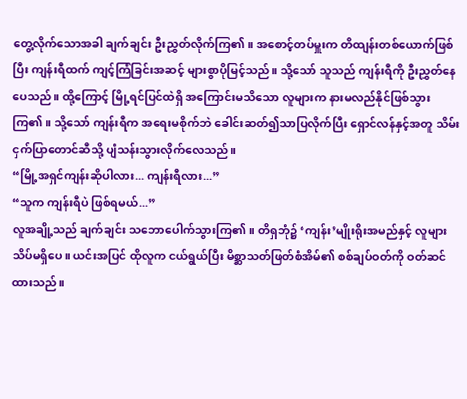တွေ့လိုက်သောအခါ ချက်ချင်း ဦးညွှတ်လိုက်ကြ၏။ အစောင့်တပ်မှူးက တိထျန်းတစ်ယောက်ဖြစ်ပြီး ကျန်းရီထက် ကျင့်ကြံခြင်းအဆင့် များစွာပိုမြင့်သည်။ သို့သော် သူသည် ကျန်းရီကို ဦးညွှတ်နေပေသည်။ ထို့ကြောင့် မြို့ရင်ပြင်ထဲရှိ အကြောင်းမသိသော လူများက နားမလည်နိုင်ဖြစ်သွားကြ၏။ သို့သော် ကျန်းရီက အရေးမစိုက်ဘဲ ခေါင်းဆတ်၍သာပြလိုက်ပြီး ရှောင်လန်နှင့်အတူ သိမ်းငှက်ပြာတောင်ဆီသို့ ပျံသန်းသွားလိုက်လေသည်။
“မြို့အရှင်ကျန်းဆိုပါလား... ကျန်းရီလား...”
“သူက ကျန်းရီပဲ ဖြစ်ရမယ်...”
လူအချို့သည် ချက်ချင်း သဘောပေါက်သွားကြ၏။ တိရှဘုံ၌ ‘ကျန်း’မျိုးရိုးအမည်နှင့် လူများ သိပ်မရှိပေ။ ယင်းအပြင် ထိုလူက ငယ်ရွယ်ပြီး မိစ္ဆာသတ်ဖြတ်စံအိမ်၏ စစ်ချပ်ဝတ်ကို ဝတ်ဆင်ထားသည်။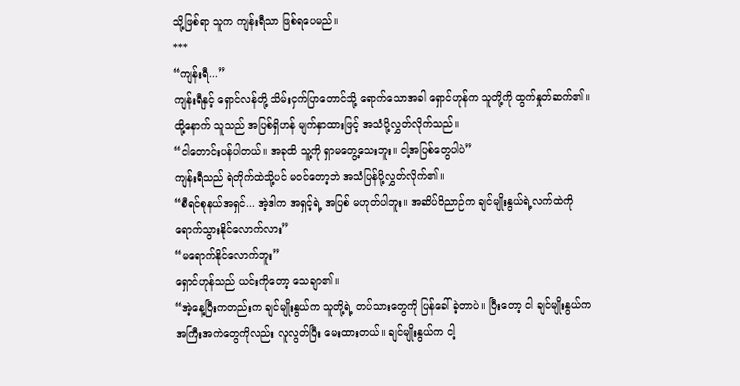သို့ဖြစ်ရာ သူက ကျန်းရီသာ ဖြစ်ရပေမည်။
***
“ကျန်းရီ...”
ကျန်းရီနှင့် ရှောင်လန်တို့ သိမ်းငှက်ပြာတောင်သို့ ရောက်သောအခါ ရှောင်ဟုန်က သူတို့ကို ထွက်နှုတ်ဆက်၏။ ထို့နောက် သူသည် အပြစ်ရှိဟန် မျက်နှာထားဖြင့် အသံပို့လွှတ်လိုက်သည်။
“ငါတောင်းပန်ပါတယ်။ အခုထိ သူ့ကို ရှာမတွေ့သေးဘူး။ ငါ့အပြစ်တွေပါပဲ”
ကျန်းရီသည် ရဲတိုက်ထဲသို့ပင် မဝင်တော့ဘဲ အသံပြန်ပို့လွှတ်လိုက်၏။
“စီရင်စုနယ်အရှင်... အဲ့ဒါက အရှင့်ရဲ့ အပြစ် မဟုတ်ပါဘူး။ အဆိပ်ဝိညာဉ်က ချင်မျိုးနွယ်ရဲ့လက်ထဲကို ရောက်သွားနိုင်လောက်လား”
“မရောက်နိုင်လောက်ဘူး”
ရှောင်ဟုန်သည် ယင်းကိုတော့ သေချာ၏။
“အဲ့နေ့ပြီးကတည်းက ချင်မျိုးနွယ်က သူတို့ရဲ့ တပ်သားတွေကို ပြန်ခေါ်ခဲ့တာပဲ။ ပြီးတော့ ငါ ချင်မျိုးနွယ်က အကြီးအကဲတွေကိုလည်း လူလွတ်ပြီး မေးထားတယ်။ ချင်မျိုးနွယ်က ငါ့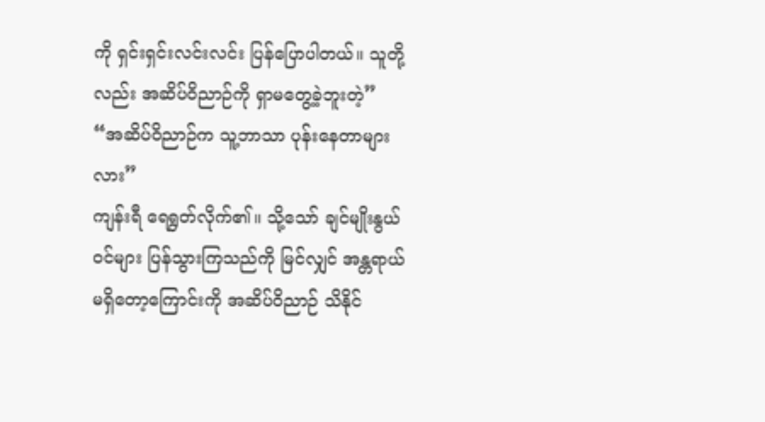ကို ရှင်းရှင်းလင်းလင်း ပြန်ပြောပါတယ်။ သူတို့လည်း အဆိပ်ဝိညာဉ်ကို ရှာမတွေ့ခဲ့ဘူးတဲ့”
“အဆိပ်ဝိညာဉ်က သူ့ဘာသာ ပုန်းနေတာများလား”
ကျန်းရီ ရေရွတ်လိုက်၏။ သို့သော် ချင်မျိုးနွယ်ဝင်များ ပြန်သွားကြသည်ကို မြင်လျှင် အန္တရာယ်မရှိတော့ကြောင်းကို အဆိပ်ဝိညာဉ် သိနိုင်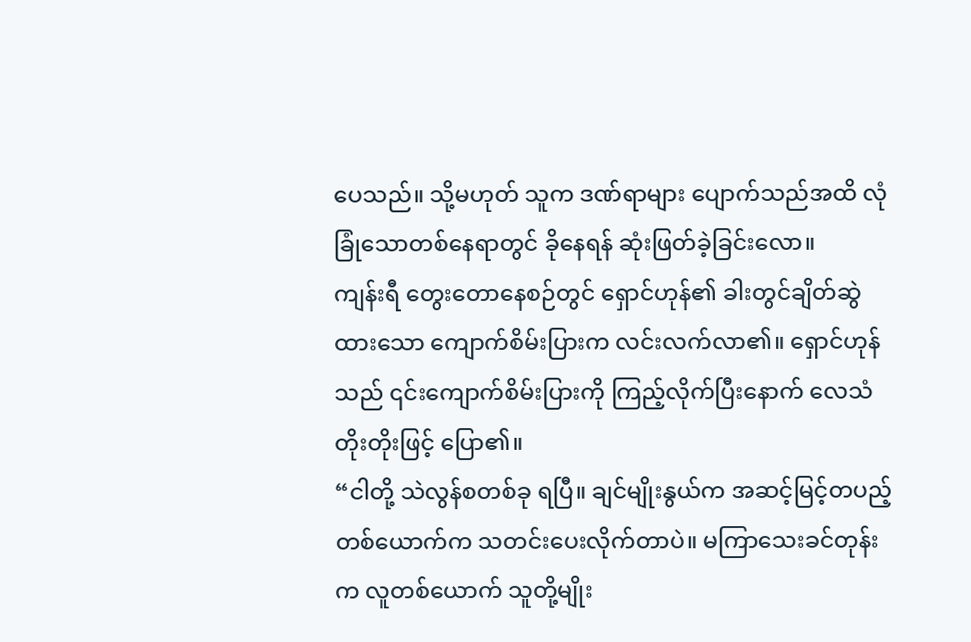ပေသည်။ သို့မဟုတ် သူက ဒဏ်ရာများ ပျောက်သည်အထိ လုံခြုံသောတစ်နေရာတွင် ခိုနေရန် ဆုံးဖြတ်ခဲ့ခြင်းလော။
ကျန်းရီ တွေးတောနေစဉ်တွင် ရှောင်ဟုန်၏ ခါးတွင်ချိတ်ဆွဲထားသော ကျောက်စိမ်းပြားက လင်းလက်လာ၏။ ရှောင်ဟုန်သည် ၎င်းကျောက်စိမ်းပြားကို ကြည့်လိုက်ပြီးနောက် လေသံတိုးတိုးဖြင့် ပြော၏။
“ငါတို့ သဲလွန်စတစ်ခု ရပြီ။ ချင်မျိုးနွယ်က အဆင့်မြင့်တပည့်တစ်ယောက်က သတင်းပေးလိုက်တာပဲ။ မကြာသေးခင်တုန်းက လူတစ်ယောက် သူတို့မျိုး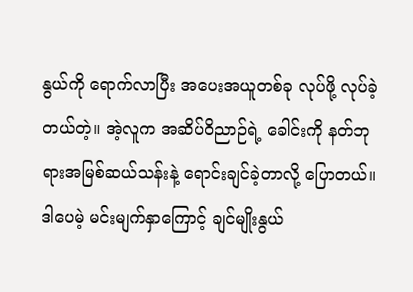နွယ်ကို ရောက်လာပြီး အပေးအယူတစ်ခု လုပ်ဖို့ လုပ်ခဲ့တယ်တဲ့။ အဲ့လူက အဆိပ်ဝိညာဉ်ရဲ့ ခေါင်းကို နတ်ဘုရားအမြစ်ဆယ်သန်းနဲ့ ရောင်းချင်ခဲ့တာလို့ ပြောတယ်။ ဒါပေမဲ့ မင်းမျက်နှာကြောင့် ချင်မျိုးနွယ်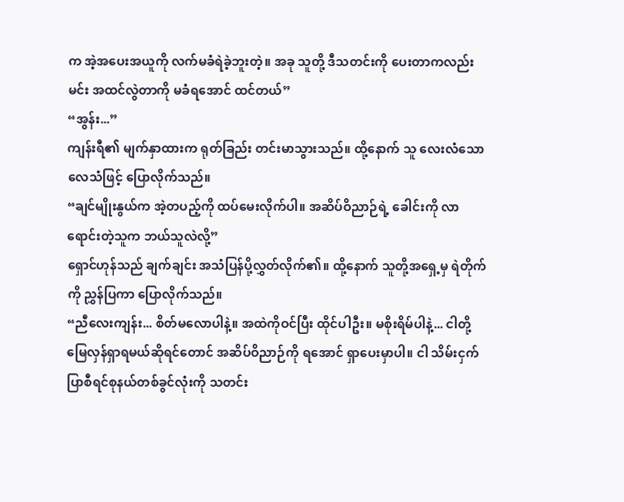က အဲ့အပေးအယူကို လက်မခံရဲခဲ့ဘူးတဲ့။ အခု သူတို့ ဒီသတင်းကို ပေးတာကလည်း မင်း အထင်လွဲတာကို မခံရအောင် ထင်တယ်”
“အွန်း...”
ကျန်းရီ၏ မျက်နှာထားက ရုတ်ခြည်း တင်းမာသွားသည်။ ထို့နောက် သူ လေးလံသော လေသံဖြင့် ပြောလိုက်သည်။
“ချင်မျိုးနွယ်က အဲ့တပည့်ကို ထပ်မေးလိုက်ပါ။ အဆိပ်ဝိညာဉ်ရဲ့ ခေါင်းကို လာရောင်းတဲ့သူက ဘယ်သူလဲလို့”
ရှောင်ဟုန်သည် ချက်ချင်း အသံပြန်ပို့လွှတ်လိုက်၏။ ထို့နောက် သူတို့အရှေ့မှ ရဲတိုက်ကို ညွှန်ပြကာ ပြောလိုက်သည်။
“ညီလေးကျန်း... စိတ်မလောပါနဲ့။ အထဲကိုဝင်ပြီး ထိုင်ပါဦး။ မစိုးရိမ်ပါနဲ့... ငါတို့ မြေလှန်ရှာရမယ်ဆိုရင်တောင် အဆိပ်ဝိညာဉ်ကို ရအောင် ရှာပေးမှာပါ။ ငါ သိမ်းငှက်ပြာစီရင်စုနယ်တစ်ခွင်လုံးကို သတင်း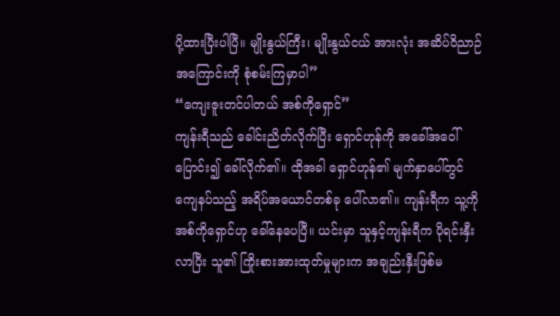ပို့ထားပြီးပါပြီ။ မျိုးနွယ်ကြီး၊ မျိုးနွယ်ငယ် အားလုံး အဆိပ်ဝိညာဉ်အကြောင်းကို စုံစမ်းကြမှာပါ”
“ကျေးဇူးတင်ပါတယ် အစ်ကိုရှောင်”
ကျန်းရီသည် ခေါင်းညိတ်လိုက်ပြီး ရှောင်ဟုန်ကို အခေါ်အဝေါ်ပြောင်း၍ ခေါ်လိုက်၏။ ထိုအခါ ရှောင်ဟုန်၏ မျက်နှာပေါ်တွင် ကျေနပ်သည့် အရိပ်အယောင်တစ်ခု ပေါ်လာ၏။ ကျန်းရီက သူ့ကို အစ်ကိုရှောင်ဟု ခေါ်နေပေပြီ။ ယင်းမှာ သူနှင့်ကျန်းရီက ပိုရင်းနှီးလာပြီး သူ၏ ကြိုးစားအားထုတ်မှုများက အချည်းနှီးဖြစ်မ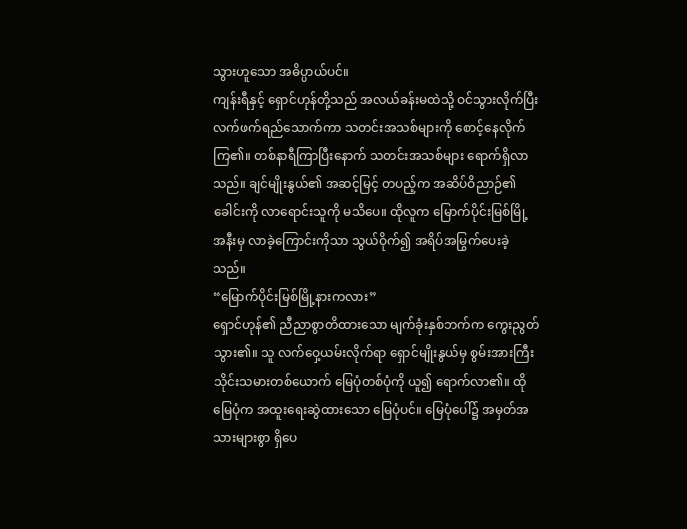သွားဟူသော အဓိပ္ပာယ်ပင်။
ကျန်းရီနှင့် ရှောင်ဟုန်တို့သည် အလယ်ခန်းမထဲသို့ ဝင်သွားလိုက်ပြီး လက်ဖက်ရည်သောက်ကာ သတင်းအသစ်များကို စောင့်နေလိုက်ကြ၏။ တစ်နာရီကြာပြီးနောက် သတင်းအသစ်များ ရောက်ရှိလာသည်။ ချင်မျိုးနွယ်၏ အဆင့်မြင့် တပည့်က အဆိပ်ဝိညာဉ်၏ခေါင်းကို လာရောင်းသူကို မသိပေ။ ထိုလူက မြောက်ပိုင်းမြစ်မြို့အနီးမှ လာခဲ့ကြောင်းကိုသာ သွယ်ဝိုက်၍ အရိပ်အမြွက်ပေးခဲ့သည်။
“မြောက်ပိုင်းမြစ်မြို့နားကလား”
ရှောင်ဟုန်၏ ညီညာစွာတိထားသော မျက်ခုံးနှစ်ဘက်က ကွေးညွတ်သွား၏။ သူ လက်ဝှေ့ယမ်းလိုက်ရာ ရှောင်မျိုးနွယ်မှ စွမ်းအားကြီး သိုင်းသမားတစ်ယောက် မြေပုံတစ်ပုံကို ယူ၍ ရောက်လာ၏။ ထိုမြေပုံက အထူးရေးဆွဲထားသော မြေပုံပင်။ မြေပုံပေါ်၌ အမှတ်အသားများစွာ ရှိပေ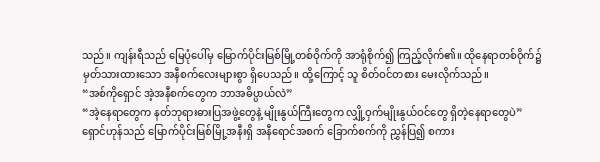သည်။ ကျန်းရီသည် မြေပုံပေါ်မှ မြောက်ပိုင်းမြစ်မြို့တစ်ဝိုက်ကို အာရုံစိုက်၍ ကြည့်လိုက်၏။ ထိုနေရာတစ်ဝိုက်၌ မှတ်သားထားသော အနီစက်လေးများစွာ ရှိပေသည်။ ထို့ကြောင့် သူ စိတ်ဝင်တစား မေးလိုက်သည်။
“အစ်ကိုရှောင် အဲ့အနီစက်တွေက ဘာအဓိပ္ပာယ်လဲ”
“အဲ့နေရာတွေက နတ်ဘုရားဓားပြအဖွဲ့တွေနဲ့ မျိုးနွယ်ကြီးတွေက လျှို့ဝှက်မျိုးနွယ်ဝင်တွေ ရှိတဲ့နေရာတွေပဲ”
ရှောင်ဟုန်သည် မြောက်ပိုင်းမြစ်မြို့အနီးရှိ အနီရောင်အစက် ခြောက်စက်ကို ညွှန်ပြ၍ စကား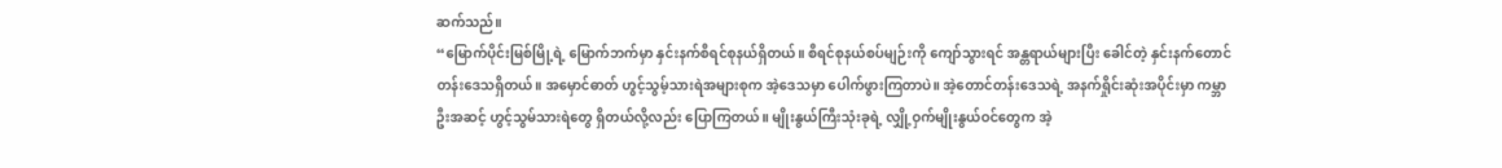ဆက်သည်။
“မြောက်ပိုင်းမြစ်မြို့ရဲ့ မြောက်ဘက်မှာ နှင်းနက်စီရင်စုနယ်ရှိတယ်။ စီရင်စုနယ်စပ်မျဉ်းကို ကျော်သွားရင် အန္တရာယ်များပြီး ခေါင်တဲ့ နှင်းနက်တောင်တန်းဒေသရှိတယ်။ အမှောင်ဓာတ် ဟွင့်သွမ့်သားရဲအများစုက အဲ့ဒေသမှာ ပေါက်ဖွားကြတာပဲ။ အဲ့တောင်တန်းဒေသရဲ့ အနက်ရှိုင်းဆုံးအပိုင်းမှာ ကမ္ဘာဦးအဆင့် ဟွင့်သွမ်သားရဲတွေ ရှိတယ်လို့လည်း ပြောကြတယ်။ မျိုးနွယ်ကြီးသုံးခုရဲ့ လျှို့ဝှက်မျိုးနွယ်ဝင်တွေက အဲ့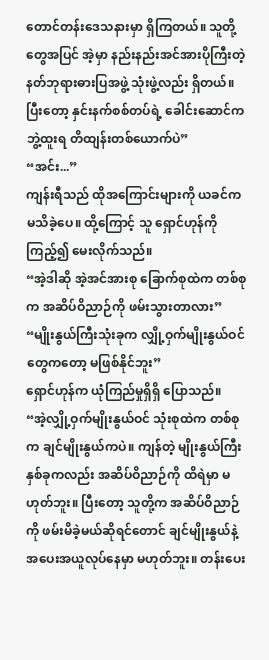တောင်တန်းဒေသနားမှာ ရှိကြတယ်။ သူတို့တွေအပြင် အဲ့မှာ နည်းနည်းအင်အားပိုကြီးတဲ့ နတ်ဘုရားဓားပြအဖွဲ့ သုံးဖွဲ့လည်း ရှိတယ်။ ပြီးတော့ နှင်းနက်စစ်တပ်ရဲ့ ခေါင်းဆောင်က ဘွဲ့ထူးရ တိထျန်းတစ်ယောက်ပဲ”
“အင်း...”
ကျန်းရီသည် ထိုအကြောင်းများကို ယခင်က မသိခဲ့ပေ။ ထို့ကြောင့် သူ ရှောင်ဟုန်ကို ကြည့်၍ မေးလိုက်သည်။
“အဲ့ဒါဆို အဲ့အင်အားစု ခြောက်စုထဲက တစ်စုက အဆိပ်ဝိညာဉ်ကို ဖမ်းသွားတာလား”
“မျိုးနွယ်ကြီးသုံးခုက လျှို့ဝှက်မျိုးနွယ်ဝင်တွေကတော့ မဖြစ်နိုင်ဘူး”
ရှောင်ဟုန်က ယုံကြည်မှုရှိရှိ ပြောသည်။
“အဲ့လျှို့ဝှက်မျိုးနွယ်ဝင် သုံးစုထဲက တစ်စုက ချင်မျိုးနွယ်ကပဲ။ ကျန်တဲ့ မျိုးနွယ်ကြီးနှစ်ခုကလည်း အဆိပ်ဝိညာဉ်ကို ထိရဲမှာ မဟုတ်ဘူး။ ပြီးတော့ သူတို့က အဆိပ်ဝိညာဉ်ကို ဖမ်းမိခဲ့မယ်ဆိုရင်တောင် ချင်မျိုးနွယ်နဲ့ အပေးအယူလုပ်နေမှာ မဟုတ်ဘူး။ တန်းပေး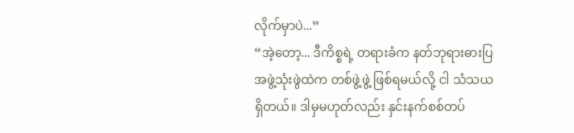လိုက်မှာပဲ...”
“အဲ့တော့... ဒီကိစ္စရဲ့ တရားခံက နတ်ဘုရားဓားပြအဖွဲ့သုံးဖွဲထဲက တစ်ဖွဲ့ဖွဲ့ ဖြစ်ရမယ်လို့ ငါ သံသယရှိတယ်။ ဒါမှမဟုတ်လည်း နှင်းနက်စစ်တပ်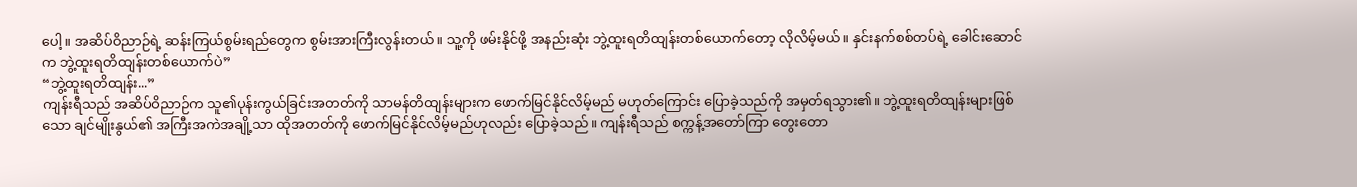ပေါ့။ အဆိပ်ဝိညာဉ်ရဲ့ ဆန်းကြယ်စွမ်းရည်တွေက စွမ်းအားကြီးလွန်းတယ်။ သူ့ကို ဖမ်းနိုင်ဖို့ အနည်းဆုံး ဘွဲ့ထူးရတိထျန်းတစ်ယောက်တော့ လိုလိမ့်မယ်။ နှင်းနက်စစ်တပ်ရဲ့ ခေါင်းဆောင်က ဘွဲ့ထူးရတိထျန်းတစ်ယောက်ပဲ”
“ဘွဲ့ထူးရတိထျန်း...”
ကျန်းရီသည် အဆိပ်ဝိညာဉ်က သူ၏ပုန်းကွယ်ခြင်းအတတ်ကို သာမန်တိထျန်းများက ဖောက်မြင်နိုင်လိမ့်မည် မဟုတ်ကြောင်း ပြောခဲ့သည်ကို အမှတ်ရသွား၏။ ဘွဲ့ထူးရတိထျန်းများဖြစ်သော ချင်မျိုးနွယ်၏ အကြီးအကဲအချို့သာ ထိုအတတ်ကို ဖောက်မြင်နိုင်လိမ့်မည်ဟုလည်း ပြောခဲ့သည်။ ကျန်းရီသည် စက္ကန့်အတော်ကြာ တွေးတော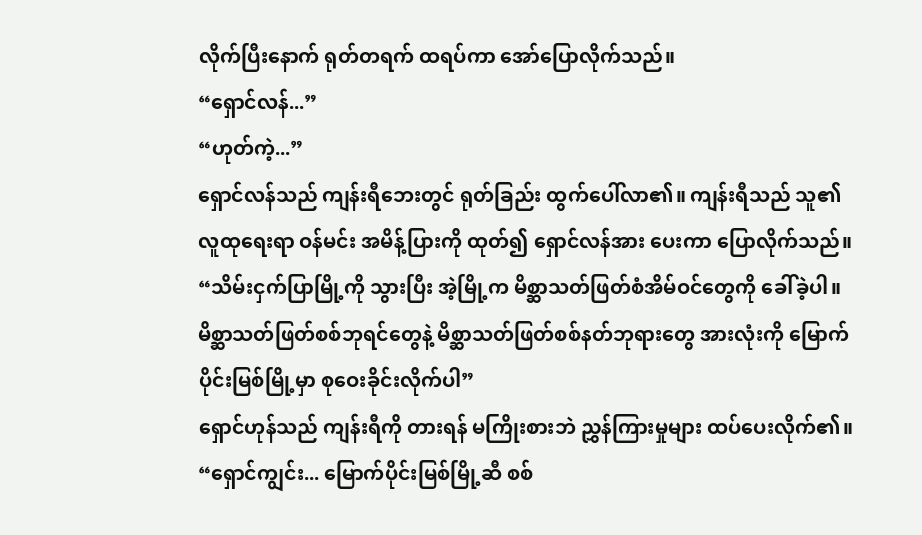လိုက်ပြီးနောက် ရုတ်တရက် ထရပ်ကာ အော်ပြောလိုက်သည်။
“ရှောင်လန်...”
“ဟုတ်ကဲ့...”
ရှောင်လန်သည် ကျန်းရီဘေးတွင် ရုတ်ခြည်း ထွက်ပေါ်လာ၏။ ကျန်းရီသည် သူ၏ လူထုရေးရာ ဝန်မင်း အမိန့်ပြားကို ထုတ်၍ ရှောင်လန်အား ပေးကာ ပြောလိုက်သည်။
“သိမ်းငှက်ပြာမြို့ကို သွားပြီး အဲ့မြို့က မိစ္ဆာသတ်ဖြတ်စံအိမ်ဝင်တွေကို ခေါ်ခဲ့ပါ။ မိစ္ဆာသတ်ဖြတ်စစ်ဘုရင်တွေနဲ့ မိစ္ဆာသတ်ဖြတ်စစ်နတ်ဘုရားတွေ အားလုံးကို မြောက်ပိုင်းမြစ်မြို့မှာ စုဝေးခိုင်းလိုက်ပါ”
ရှောင်ဟုန်သည် ကျန်းရီကို တားရန် မကြိုးစားဘဲ ညွှန်ကြားမှုများ ထပ်ပေးလိုက်၏။
“ရှောင်ကျွင်း... မြောက်ပိုင်းမြစ်မြို့ဆီ စစ်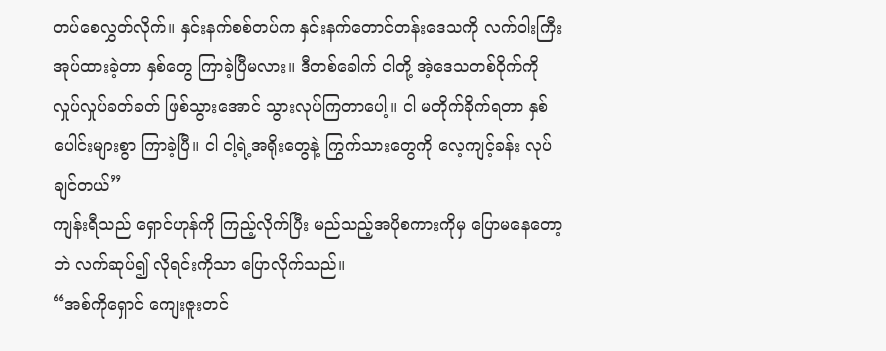တပ်စေလွှတ်လိုက်။ နှင်းနက်စစ်တပ်က နှင်းနက်တောင်တန်းဒေသကို လက်ဝါးကြီးအုပ်ထားခဲ့တာ နှစ်တွေ ကြာခဲ့ပြီမလား။ ဒီတစ်ခေါက် ငါတို့ အဲ့ဒေသတစ်ဝိုက်ကို လှုပ်လှုပ်ခတ်ခတ် ဖြစ်သွားအောင် သွားလုပ်ကြတာပေါ့။ ငါ မတိုက်ခိုက်ရတာ နှစ်ပေါင်းများစွာ ကြာခဲ့ပြီ။ ငါ ငါ့ရဲ့အရိုးတွေနဲ့ ကြွက်သားတွေကို လေ့ကျင့်ခန်း လုပ်ချင်တယ်”
ကျန်းရီသည် ရှောင်ဟုန်ကို ကြည့်လိုက်ပြီး မည်သည့်အပိုစကားကိုမှ ပြောမနေတော့ဘဲ လက်ဆုပ်၍ လိုရင်းကိုသာ ပြောလိုက်သည်။
“အစ်ကိုရှောင် ကျေးဇူးတင်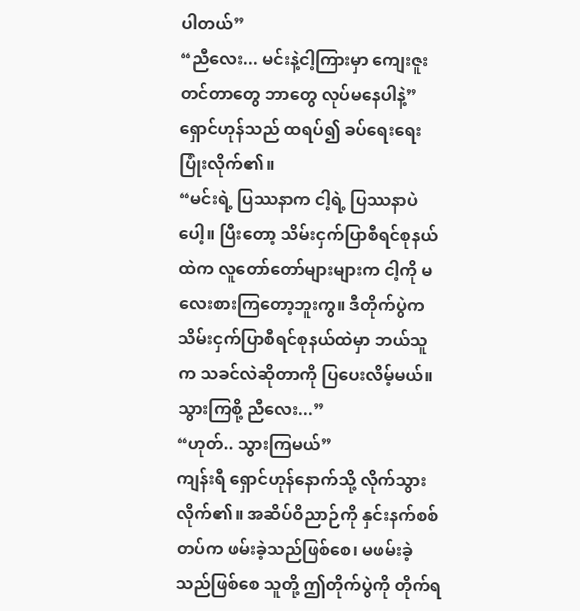ပါတယ်”
“ညီလေး... မင်းနဲ့ငါ့ကြားမှာ ကျေးဇူးတင်တာတွေ ဘာတွေ လုပ်မနေပါနဲ့”
ရှောင်ဟုန်သည် ထရပ်၍ ခပ်ရေးရေး ပြုံးလိုက်၏။
“မင်းရဲ့ ပြဿနာက ငါ့ရဲ့ ပြဿနာပဲပေါ့။ ပြီးတော့ သိမ်းငှက်ပြာစီရင်စုနယ်ထဲက လူတော်တော်များများက ငါ့ကို မလေးစားကြတော့ဘူးကွ။ ဒီတိုက်ပွဲက သိမ်းငှက်ပြာစီရင်စုနယ်ထဲမှာ ဘယ်သူက သခင်လဲဆိုတာကို ပြပေးလိမ့်မယ်။ သွားကြစို့ ညီလေး...”
“ဟုတ်.. သွားကြမယ်”
ကျန်းရီ ရှောင်ဟုန်နောက်သို့ လိုက်သွားလိုက်၏။ အဆိပ်ဝိညာဉ်ကို နှင်းနက်စစ်တပ်က ဖမ်းခဲ့သည်ဖြစ်စေ၊ မဖမ်းခဲ့သည်ဖြစ်စေ သူတို့ ဤတိုက်ပွဲကို တိုက်ရ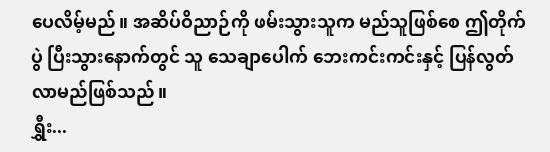ပေလိမ့်မည်။ အဆိပ်ဝိညာဉ်ကို ဖမ်းသွားသူက မည်သူဖြစ်စေ ဤတိုက်ပွဲ ပြီးသွားနောက်တွင် သူ သေချာပေါက် ဘေးကင်းကင်းနှင့် ပြန်လွတ်လာမည်ဖြစ်သည်။
ရွှီး...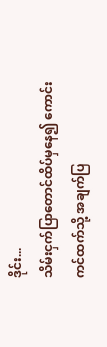ဒိုင်း...
သိမ်းငှက်ပြာတောင်ထိပ်မှနေ၍ ကောင်းကင်ထက်သို့ အချက်ပြ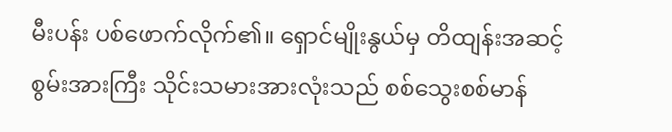မီးပန်း ပစ်ဖောက်လိုက်၏။ ရှောင်မျိုးနွယ်မှ တိထျန်းအဆင့် စွမ်းအားကြီး သိုင်းသမားအားလုံးသည် စစ်သွေးစစ်မာန်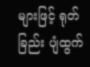များဖြင့် ရုတ်ခြည်း ပျံထွက်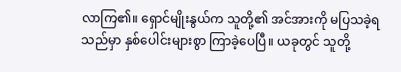လာကြ၏။ ရှောင်မျိုးနွယ်က သူတို့၏ အင်အားကို မပြသခဲ့ရသည်မှာ နှစ်ပေါင်းများစွာ ကြာခဲ့ပေပြီ။ ယခုတွင် သူတို့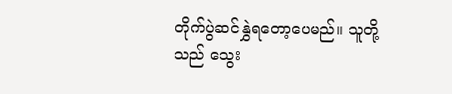တိုက်ပွဲဆင်နွှဲရတော့ပေမည်။ သူတို့သည် သွေး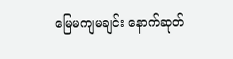မြေမကျမချင်း နောက်ဆုတ်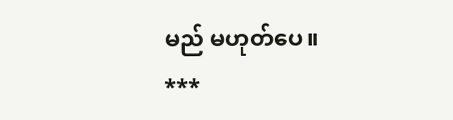မည် မဟုတ်ပေ။
***